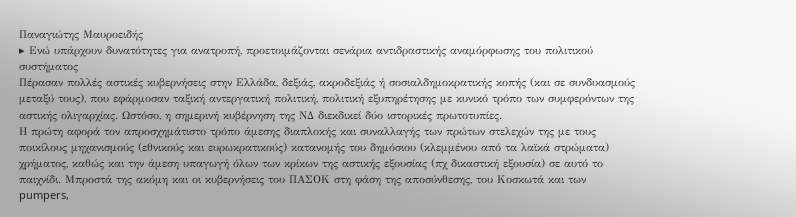Παναγιώτης Μαυροειδής
▸ Ενώ υπάρχουν δυνατότητες για ανατροπή, προετοιμάζονται σενάρια αντιδραστικής αναμόρφωσης του πολιτικού συστήματος
Πέρασαν πολλές αστικές κυβερνήσεις στην Ελλάδα, δεξιάς, ακροδεξιάς ή σοσιαλδημοκρατικής κοπής (και σε συνδυασμούς μεταξύ τους), που εφάρμοσαν ταξική αντεργατική πολιτική, πολιτική εξυπηρέτησης με κυνικό τρόπο των συμφερόντων της αστικής ολιγαρχίας. Ωστόσο, η σημερινή κυβέρνηση της ΝΔ διεκδικεί δύο ιστορικές πρωτοτυπίες.
Η πρώτη αφορά τον απροσχημάτιστο τρόπο άμεσης διαπλοκής και συναλλαγής των πρώτων στελεχών της με τους ποικίλους μηχανισμούς (εθνικούς και ευρωκρατικούς) κατανομής του δημόσιου (κλεμμένου από τα λαϊκά στρώματα) χρήματος, καθώς και την άμεση υπαγωγή όλων των κρίκων της αστικής εξουσίας (πχ δικαστική εξουσία) σε αυτό το παιχνίδι. Μπροστά της ακόμη και οι κυβερνήσεις του ΠΑΣΟΚ στη φάση της αποσύνθεσης, του Κοσκωτά και των pumpers,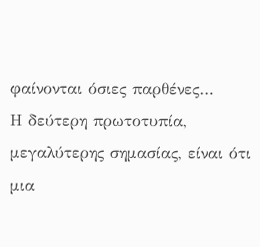φαίνονται όσιες παρθένες…
Η δεύτερη πρωτοτυπία, μεγαλύτερης σημασίας, είναι ότι μια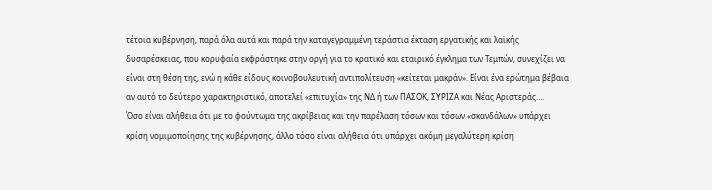τέτοια κυβέρνηση, παρά όλα αυτά και παρά την καταγεγραμμένη τεράστια έκταση εργατικής και λαϊκής δυσαρέσκειας, που κορυφαία εκφράστηκε στην οργή για το κρατικό και εταιρικό έγκλημα των Τεμπών, συνεχίζει να είναι στη θέση της, ενώ η κάθε είδους κοινοβουλευτική αντιπολίτευση «κείτεται μακράν». Είναι ένα ερώτημα βέβαια αν αυτό το δεύτερο χαρακτηριστικό, αποτελεί «επιτυχία» της ΝΔ ή των ΠΑΣΟΚ, ΣΥΡΙΖΑ και Νέας Αριστεράς….
Όσο είναι αλήθεια ότι με το φούντωμα της ακρίβειας και την παρέλαση τόσων και τόσων «σκανδάλων» υπάρχει κρίση νομιμοποίησης της κυβέρνησης, άλλο τόσο είναι αλήθεια ότι υπάρχει ακόμη μεγαλύτερη κρίση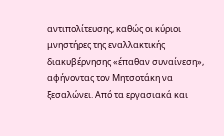αντιπολίτευσης, καθώς οι κύριοι μνηστήρες της εναλλακτικής διακυβέρνησης «έπαθαν συναίνεση», αφήνοντας τον Μητσοτάκη να ξεσαλώνει. Από τα εργασιακά και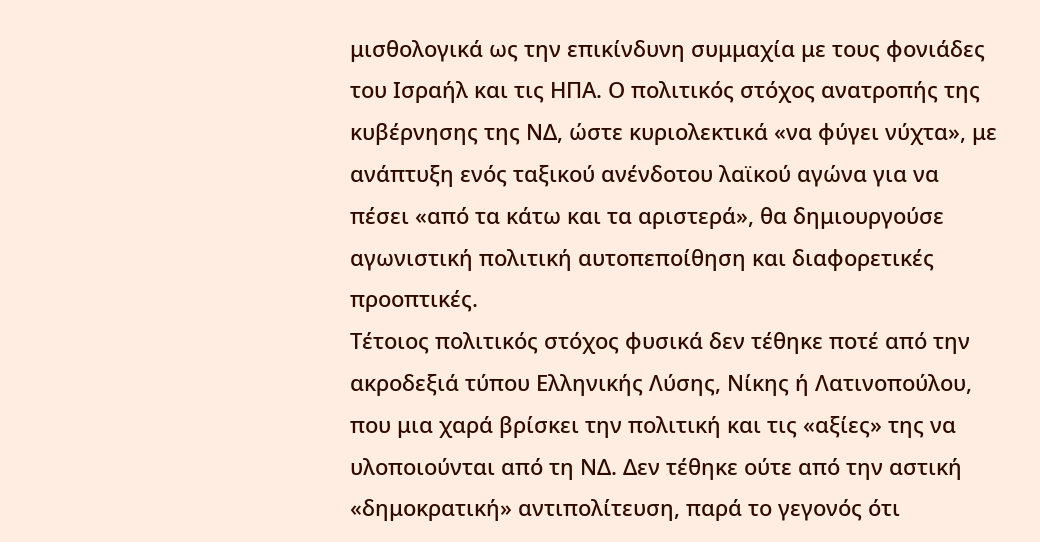μισθολογικά ως την επικίνδυνη συμμαχία με τους φονιάδες του Ισραήλ και τις ΗΠΑ. Ο πολιτικός στόχος ανατροπής της κυβέρνησης της ΝΔ, ώστε κυριολεκτικά «να φύγει νύχτα», με ανάπτυξη ενός ταξικού ανένδοτου λαϊκού αγώνα για να πέσει «από τα κάτω και τα αριστερά», θα δημιουργούσε αγωνιστική πολιτική αυτοπεποίθηση και διαφορετικές προοπτικές.
Τέτοιος πολιτικός στόχος φυσικά δεν τέθηκε ποτέ από την ακροδεξιά τύπου Ελληνικής Λύσης, Νίκης ή Λατινοπούλου, που μια χαρά βρίσκει την πολιτική και τις «αξίες» της να υλοποιούνται από τη ΝΔ. Δεν τέθηκε ούτε από την αστική «δημοκρατική» αντιπολίτευση, παρά το γεγονός ότι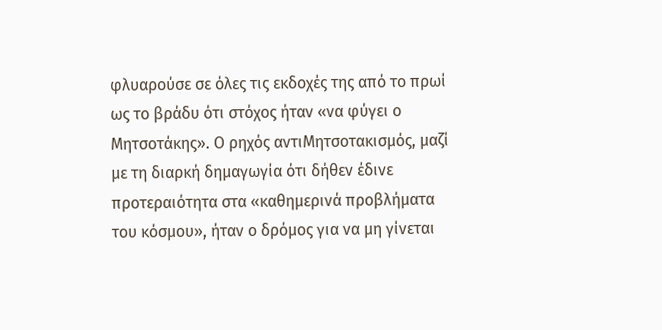φλυαρούσε σε όλες τις εκδοχές της από το πρωί ως το βράδυ ότι στόχος ήταν «να φύγει ο Μητσοτάκης». Ο ρηχός αντιΜητσοτακισμός, μαζί με τη διαρκή δημαγωγία ότι δήθεν έδινε προτεραιότητα στα «καθημερινά προβλήματα του κόσμου», ήταν ο δρόμος για να μη γίνεται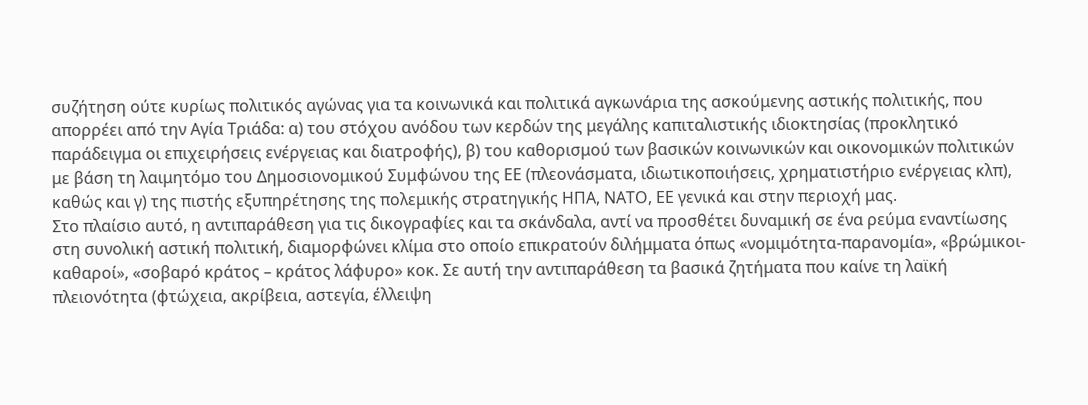συζήτηση ούτε κυρίως πολιτικός αγώνας για τα κοινωνικά και πολιτικά αγκωνάρια της ασκούμενης αστικής πολιτικής, που απορρέει από την Αγία Τριάδα: α) του στόχου ανόδου των κερδών της μεγάλης καπιταλιστικής ιδιοκτησίας (προκλητικό παράδειγμα οι επιχειρήσεις ενέργειας και διατροφής), β) του καθορισμού των βασικών κοινωνικών και οικονομικών πολιτικών με βάση τη λαιμητόμο του Δημοσιονομικού Συμφώνου της ΕΕ (πλεονάσματα, ιδιωτικοποιήσεις, χρηματιστήριο ενέργειας κλπ), καθώς και γ) της πιστής εξυπηρέτησης της πολεμικής στρατηγικής ΗΠΑ, ΝΑΤΟ, ΕΕ γενικά και στην περιοχή μας.
Στο πλαίσιο αυτό, η αντιπαράθεση για τις δικογραφίες και τα σκάνδαλα, αντί να προσθέτει δυναμική σε ένα ρεύμα εναντίωσης στη συνολική αστική πολιτική, διαμορφώνει κλίμα στο οποίο επικρατούν διλήμματα όπως «νομιμότητα-παρανομία», «βρώμικοι-καθαροί», «σοβαρό κράτος – κράτος λάφυρο» κοκ. Σε αυτή την αντιπαράθεση τα βασικά ζητήματα που καίνε τη λαϊκή πλειονότητα (φτώχεια, ακρίβεια, αστεγία, έλλειψη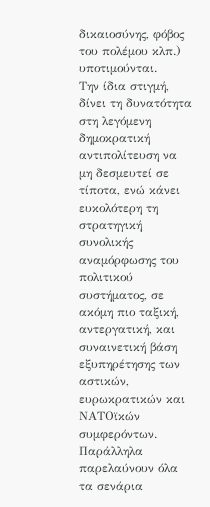δικαιοσύνης, φόβος του πολέμου κλπ.) υποτιμούνται.
Την ίδια στιγμή, δίνει τη δυνατότητα στη λεγόμενη δημοκρατική αντιπολίτευση να μη δεσμευτεί σε τίποτα, ενώ κάνει ευκολότερη τη στρατηγική συνολικής αναμόρφωσης του πολιτικού συστήματος, σε ακόμη πιο ταξική, αντεργατική, και συναινετική βάση εξυπηρέτησης των αστικών, ευρωκρατικών και ΝΑΤΟϊκών συμφερόντων. Παράλληλα παρελαύνουν όλα τα σενάρια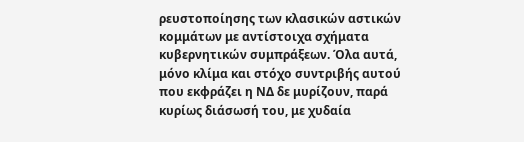ρευστοποίησης των κλασικών αστικών κομμάτων με αντίστοιχα σχήματα κυβερνητικών συμπράξεων. Όλα αυτά, μόνο κλίμα και στόχο συντριβής αυτού που εκφράζει η ΝΔ δε μυρίζουν, παρά κυρίως διάσωσή του, με χυδαία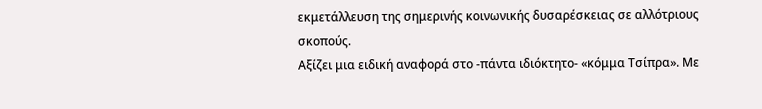εκμετάλλευση της σημερινής κοινωνικής δυσαρέσκειας σε αλλότριους σκοπούς.
Αξίζει μια ειδική αναφορά στο -πάντα ιδιόκτητο- «κόμμα Τσίπρα». Με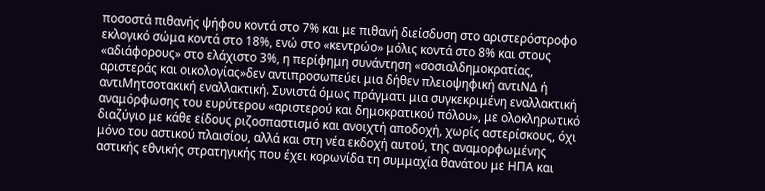ποσοστά πιθανής ψήφου κοντά στο 7% και με πιθανή διείσδυση στο αριστερόστροφο εκλογικό σώμα κοντά στο 18%, ενώ στο «κεντρώο» μόλις κοντά στο 8% και στους «αδιάφορους» στο ελάχιστο 3%, η περίφημη συνάντηση «σοσιαλδημοκρατίας, αριστεράς και οικολογίας»δεν αντιπροσωπεύει μια δήθεν πλειοψηφική αντιΝΔ ή αντιΜητσοτακική εναλλακτική. Συνιστά όμως πράγματι μια συγκεκριμένη εναλλακτική αναμόρφωσης του ευρύτερου «αριστερού και δημοκρατικού πόλου», με ολοκληρωτικό διαζύγιο με κάθε είδους ριζοσπαστισμό και ανοιχτή αποδοχή, χωρίς αστερίσκους, όχι μόνο του αστικού πλαισίου, αλλά και στη νέα εκδοχή αυτού, της αναμορφωμένης αστικής εθνικής στρατηγικής που έχει κορωνίδα τη συμμαχία θανάτου με ΗΠΑ και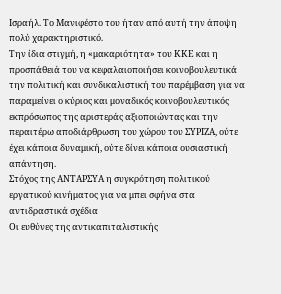Ισραήλ. Το Μανιφέστο του ήταν από αυτή την άποψη πολύ χαρακτηριστικό.
Την ίδια στιγμή, η «μακαριότητα» του ΚΚΕ και η προσπάθειά του να κεφαλαιοποιήσει κοινοβουλευτικά την πολιτική και συνδικαλιστική του παρέμβαση για να παραμείνει ο κύριος και μοναδικός κοινοβουλευτικός εκπρόσωπος της αριστεράς αξιοποιώντας και την περαιτέρω αποδιάρθρωση του χώρου του ΣΥΡΙΖΑ, ούτε έχει κάποια δυναμική, ούτε δίνει κάποια ουσιαστική απάντηση.
Στόχος της ΑΝΤΑΡΣΥΑ η συγκρότηση πολιτικού εργατικού κινήματος για να μπει σφήνα στα αντιδραστικά σχέδια
Οι ευθύνες της αντικαπιταλιστικής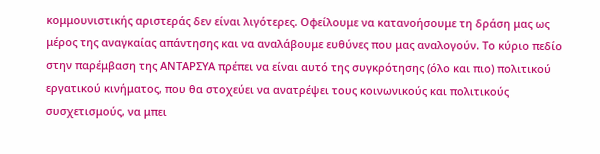κομμουνιστικής αριστεράς δεν είναι λιγότερες. Οφείλουμε να κατανοήσουμε τη δράση μας ως μέρος της αναγκαίας απάντησης και να αναλάβουμε ευθύνες που μας αναλογούν. Το κύριο πεδίο στην παρέμβαση της ΑΝΤΑΡΣΥΑ πρέπει να είναι αυτό της συγκρότησης (όλο και πιο) πολιτικού εργατικού κινήματος, που θα στοχεύει να ανατρέψει τους κοινωνικούς και πολιτικούς συσχετισμούς, να μπει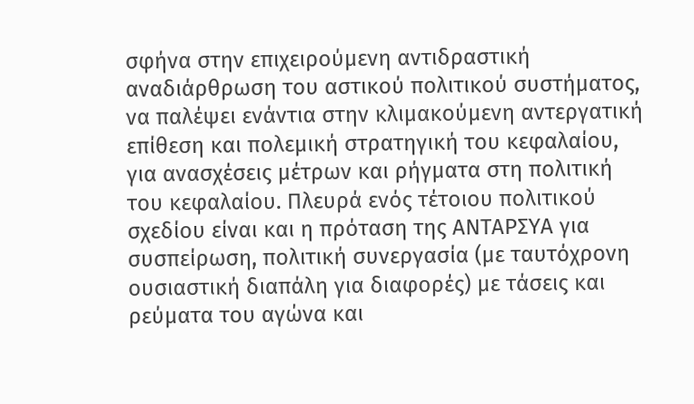σφήνα στην επιχειρούμενη αντιδραστική αναδιάρθρωση του αστικού πολιτικού συστήματος, να παλέψει ενάντια στην κλιμακούμενη αντεργατική επίθεση και πολεμική στρατηγική του κεφαλαίου, για ανασχέσεις μέτρων και ρήγματα στη πολιτική του κεφαλαίου. Πλευρά ενός τέτοιου πολιτικού σχεδίου είναι και η πρόταση της ΑΝΤΑΡΣΥΑ για συσπείρωση, πολιτική συνεργασία (με ταυτόχρονη ουσιαστική διαπάλη για διαφορές) με τάσεις και ρεύματα του αγώνα και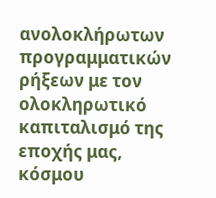ανολοκλήρωτων προγραμματικών ρήξεων με τον ολοκληρωτικό καπιταλισμό της εποχής μας, κόσμου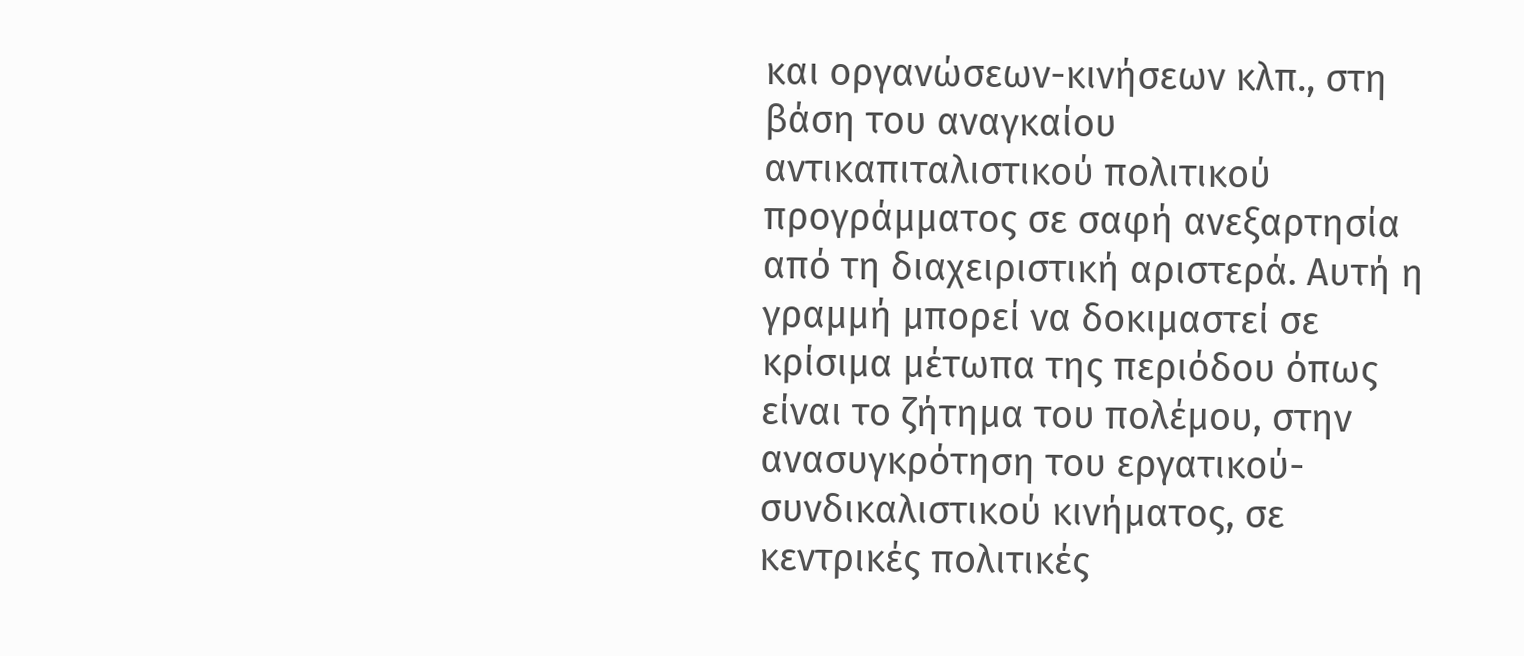και οργανώσεων-κινήσεων κλπ., στη βάση του αναγκαίου αντικαπιταλιστικού πολιτικού προγράμματος σε σαφή ανεξαρτησία από τη διαχειριστική αριστερά. Αυτή η γραμμή μπορεί να δοκιμαστεί σε κρίσιμα μέτωπα της περιόδου όπως είναι το ζήτημα του πολέμου, στην ανασυγκρότηση του εργατικού-συνδικαλιστικού κινήματος, σε κεντρικές πολιτικές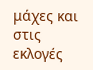μάχες και στις εκλογές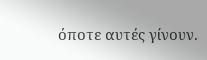όποτε αυτές γίνουν.